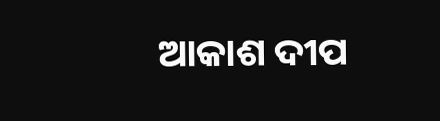ଆକାଶ ଦୀପ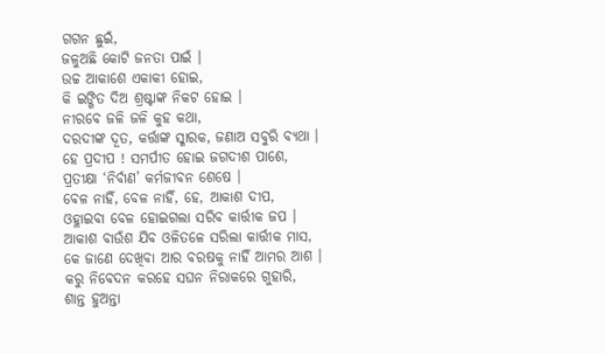ଗଗନ ଛୁଇଁ,
ଜଳୁଅଛି କୋଟି ଜନତା ପାଇଁ ।
ଉଚ୍ଚ ଆକାଶେ ଏକାକୀ ହୋଇ,
କି ଇଙ୍ଗିତ ଦିଅ ଶ୍ରଷ୍ଟାଙ୍କ ନିକଟ ହୋଇ ।
ନୀରବେ ଜଳି ଜଳି କୁହ କଥା,
ଦରଦୀଙ୍କ ଦୂତ, କର୍ତ୍ତାଙ୍କ ସ୍ମାରକ, ଜଣାଅ ସବୁରି ବ୍ୟଥା ।
ହେ ପ୍ରଦୀପ ! ସମର୍ପୀତ ହୋଇ ଜଗଦୀଶ ପାଶେ,
ପ୍ରତୀକ୍ଷା ‘ନିର୍ବାଣ’ କର୍ମଜୀବନ ଶେଷେ ।
ବେଳ ନାହିଁ, ବେଳ ନାହିଁ, ହେ, ଆକାଶ ଦୀପ,
ଓହ୍ଳାଇବା ବେଳ ହୋଇଗଲା ସରିବ କାର୍ତ୍ତୀକ ଜପ ।
ଆକାଶ ବାଉଁଶ ଯିବ ଓଳିତଳେ ସରିଲା କାର୍ତ୍ତୀକ ମାସ,
କେ ଜାଣେ ଦେଖିବା ଆର ବରଷକୁ ନାହିଁ ଆମର ଆଶ ।
କରୁ ନିବେଦନ କରହେ ସଘନ ନିରାକରେ ଗୁହାରି,
ଶାନ୍ତ ହୁଅନ୍ତା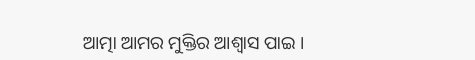ଆତ୍ମା ଆମର ମୁକ୍ତିର ଆଶ୍ୱାସ ପାଇ ।